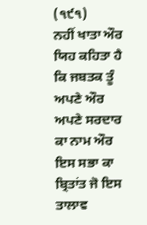(੧੯੧)
ਨਹੀਂ ਖਾਤਾ ਔਰ ਯਿਹ ਕਹਿਤਾ ਹੈ ਕਿ ਜਬਤਕ ਤੂੰ ਅਪਣੇ ਔਰ ਅਪਣੇ ਸਰਦਾਰ ਕਾ ਨਾਮ ਔਰ ਇਸ ਸਭਾ ਕਾ ਬ੍ਰਿਤਾਂਤ ਜੋ ਇਸ ਤਾਲਾਵ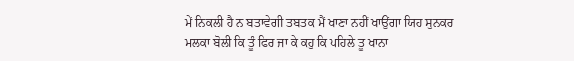ਮੇਂ ਨਿਕਲੀ ਹੈ ਨ ਬਤਾਵੇਗੀ ਤਬਤਕ ਮੈਂ ਖਾਣਾ ਨਹੀਂ ਖਾਉਂਗਾ ਯਿਹ ਸੁਨਕਰ ਮਲਕਾ ਬੋਲੀ ਕਿ ਤੂੰ ਫਿਰ ਜਾ ਕੇ ਕਹੁ ਕਿ ਪਹਿਲੇ ਤੂ ਖਾਨਾ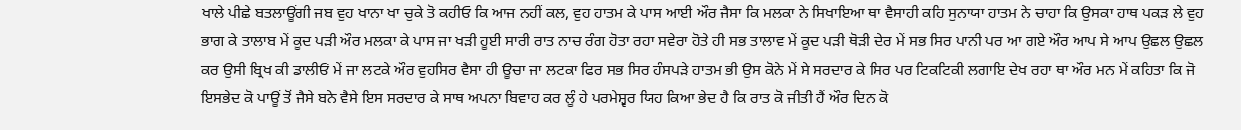ਖਾਲੇ ਪੀਛੇ ਬਤਲਾਊਂਗੀ ਜਬ ਵੁਹ ਖਾਨਾ ਖਾ ਚੁਕੇ ਤੋ ਕਹੀਓ ਕਿ ਆਜ ਨਹੀਂ ਕਲ, ਵੁਹ ਹਾਤਮ ਕੇ ਪਾਸ ਆਈ ਔਰ ਜੈਸਾ ਕਿ ਮਲਕਾ ਨੇ ਸਿਖਾਇਆ ਥਾ ਵੈਸਾਹੀ ਕਹਿ ਸੁਨਾਯਾ ਹਾਤਮ ਨੇ ਚਾਹਾ ਕਿ ਉਸਕਾ ਹਾਥ ਪਕੜ ਲੇ ਵੁਹ ਭਾਗ ਕੇ ਤਾਲਾਬ ਮੇਂ ਕੂਦ ਪੜੀ ਔਰ ਮਲਕਾ ਕੇ ਪਾਸ ਜਾ ਖੜੀ ਹੂਈ ਸਾਰੀ ਰਾਤ ਨਾਚ ਰੰਗ ਹੋਤਾ ਰਹਾ ਸਵੇਰਾ ਹੋਤੇ ਹੀ ਸਭ ਤਾਲਾਵ ਮੇਂ ਕੂਦ ਪੜੀ ਥੋੜੀ ਦੇਰ ਮੇਂ ਸਭ ਸਿਰ ਪਾਨੀ ਪਰ ਆ ਗਏ ਔਰ ਆਪ ਸੇ ਆਪ ਉਛਲ ਉਛਲ ਕਰ ਉਸੀ ਬ੍ਰਿਖ ਕੀ ਡਾਲੀਓਂ ਮੇਂ ਜਾ ਲਟਕੇ ਔਰ ਵੁਹਸਿਰ ਵੈਸਾ ਹੀ ਊਚਾ ਜਾ ਲਟਕਾ ਫਿਰ ਸਭ ਸਿਰ ਹੰਸਪੜੇ ਹਾਤਮ ਭੀ ਉਸ ਕੋਨੇ ਮੇਂ ਸੇ ਸਰਦਾਰ ਕੇ ਸਿਰ ਪਰ ਟਿਕਟਿਕੀ ਲਗਾਇ ਦੇਖ ਰਹਾ ਥਾ ਔਰ ਮਨ ਮੇਂ ਕਹਿਤਾ ਕਿ ਜੋ ਇਸਭੇਦ ਕੋ ਪਾਊਂ ਤੋਂ ਜੈਸੇ ਬਨੇ ਵੈਸੇ ਇਸ ਸਰਦਾਰ ਕੇ ਸਾਥ ਅਪਨਾ ਬਿਵਾਹ ਕਰ ਲੂੰ ਹੇ ਪਰਮੇਸ਼੍ਵਰ ਯਿਹ ਕਿਆ ਭੇਦ ਹੈ ਕਿ ਰਾਤ ਕੋ ਜੀਤੀ ਹੈਂ ਔਰ ਦਿਨ ਕੋ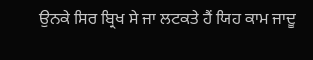ਉਨਕੇ ਸਿਰ ਬ੍ਰਿਖ ਸੇ ਜਾ ਲਟਕਤੇ ਹੈਂ ਯਿਹ ਕਾਮ ਜਾਦੂ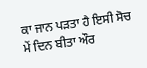ਕਾ ਜਾਨ ਪੜਤਾ ਹੈ ਇਸੀ ਸੋਚ ਮੇਂ ਦਿਨ ਬੀਤਾ ਔਰ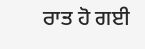ਰਾਤ ਹੋ ਗਈ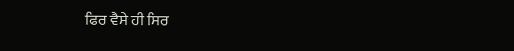ਫਿਰ ਵੈਸੇ ਹੀ ਸਿਰ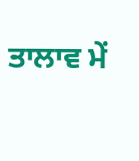ਤਾਲਾਵ ਮੇਂ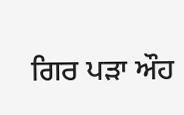ਗਿਰ ਪੜਾ ਔਹ